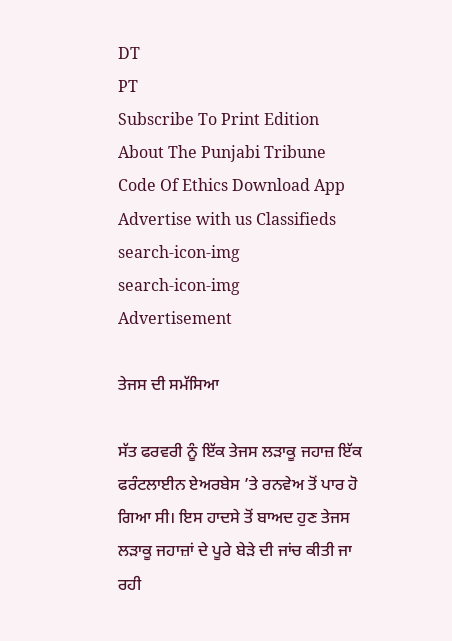DT
PT
Subscribe To Print Edition About The Punjabi Tribune Code Of Ethics Download App Advertise with us Classifieds
search-icon-img
search-icon-img
Advertisement

ਤੇਜਸ ਦੀ ਸਮੱਸਿਆ

ਸੱਤ ਫਰਵਰੀ ਨੂੰ ਇੱਕ ਤੇਜਸ ਲੜਾਕੂ ਜਹਾਜ਼ ਇੱਕ ਫਰੰਟਲਾਈਨ ਏਅਰਬੇਸ ’ਤੇ ਰਨਵੇਅ ਤੋਂ ਪਾਰ ਹੋ ਗਿਆ ਸੀ। ਇਸ ਹਾਦਸੇ ਤੋਂ ਬਾਅਦ ਹੁਣ ਤੇਜਸ ਲੜਾਕੂ ਜਹਾਜ਼ਾਂ ਦੇ ਪੂਰੇ ਬੇੜੇ ਦੀ ਜਾਂਚ ਕੀਤੀ ਜਾ ਰਹੀ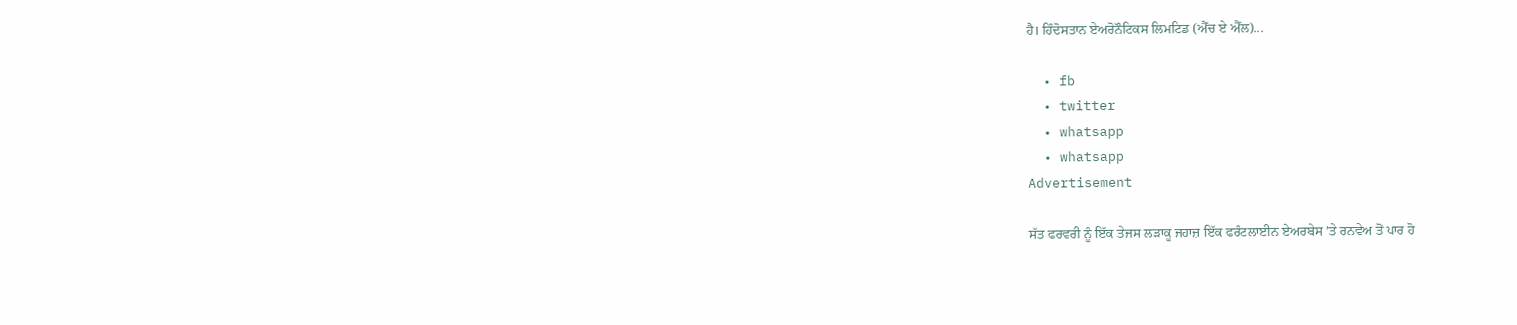ਹੈ। ਹਿੰਦੋਸਤਾਨ ਏਅਰੋਨੌਟਿਕਸ ਲਿਮਟਿਡ (ਐੱਚ ਏ ਐੱਲ)...

  • fb
  • twitter
  • whatsapp
  • whatsapp
Advertisement

ਸੱਤ ਫਰਵਰੀ ਨੂੰ ਇੱਕ ਤੇਜਸ ਲੜਾਕੂ ਜਹਾਜ਼ ਇੱਕ ਫਰੰਟਲਾਈਨ ਏਅਰਬੇਸ ’ਤੇ ਰਨਵੇਅ ਤੋਂ ਪਾਰ ਹੋ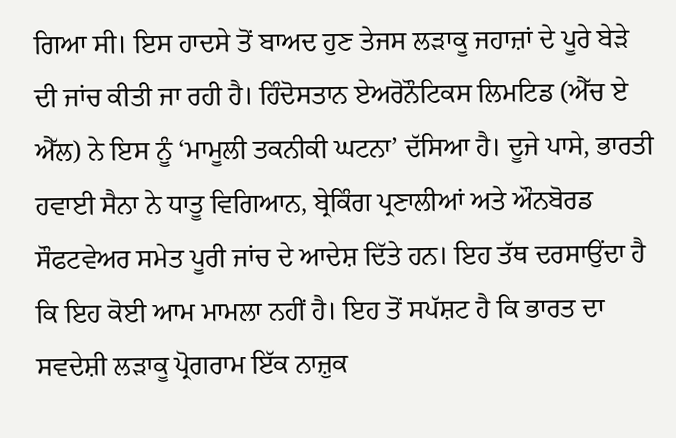ਗਿਆ ਸੀ। ਇਸ ਹਾਦਸੇ ਤੋਂ ਬਾਅਦ ਹੁਣ ਤੇਜਸ ਲੜਾਕੂ ਜਹਾਜ਼ਾਂ ਦੇ ਪੂਰੇ ਬੇੜੇ ਦੀ ਜਾਂਚ ਕੀਤੀ ਜਾ ਰਹੀ ਹੈ। ਹਿੰਦੋਸਤਾਨ ਏਅਰੋਨੌਟਿਕਸ ਲਿਮਟਿਡ (ਐੱਚ ਏ ਐੱਲ) ਨੇ ਇਸ ਨੂੰ ‘ਮਾਮੂਲੀ ਤਕਨੀਕੀ ਘਟਨਾ’ ਦੱਸਿਆ ਹੈ। ਦੂਜੇ ਪਾਸੇ, ਭਾਰਤੀ ਹਵਾਈ ਸੈਨਾ ਨੇ ਧਾਤੂ ਵਿਗਿਆਨ, ਬ੍ਰੇਕਿੰਗ ਪ੍ਰਣਾਲੀਆਂ ਅਤੇ ਔਨਬੋਰਡ ਸੌਫਟਵੇਅਰ ਸਮੇਤ ਪੂਰੀ ਜਾਂਚ ਦੇ ਆਦੇਸ਼ ਦਿੱਤੇ ਹਨ। ਇਹ ਤੱਥ ਦਰਸਾਉਂਦਾ ਹੈ ਕਿ ਇਹ ਕੋਈ ਆਮ ਮਾਮਲਾ ਨਹੀਂ ਹੈ। ਇਹ ਤੋਂ ਸਪੱਸ਼ਟ ਹੈ ਕਿ ਭਾਰਤ ਦਾ ਸਵਦੇਸ਼ੀ ਲੜਾਕੂ ਪ੍ਰੋਗਰਾਮ ਇੱਕ ਨਾਜ਼ੁਕ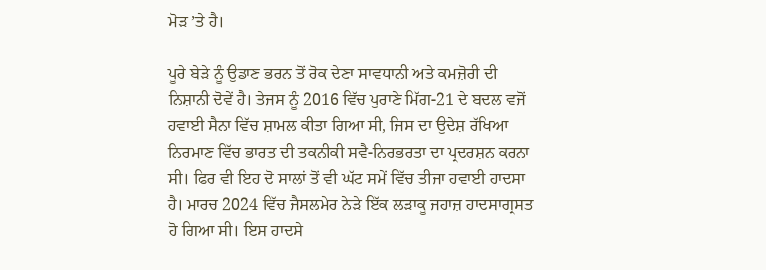ਮੋੜ ’ਤੇ ਹੈ।

ਪੂਰੇ ਬੇੜੇ ਨੂੰ ਉਡਾਣ ਭਰਨ ਤੋਂ ਰੋਕ ਦੇਣਾ ਸਾਵਧਾਨੀ ਅਤੇ ਕਮਜ਼ੋਰੀ ਦੀ ਨਿਸ਼ਾਨੀ ਦੋਵੇਂ ਹੈ। ਤੇਜਸ ਨੂੰ 2016 ਵਿੱਚ ਪੁਰਾਣੇ ਮਿੱਗ-21 ਦੇ ਬਦਲ ਵਜੋਂ ਹਵਾਈ ਸੈਨਾ ਵਿੱਚ ਸ਼ਾਮਲ ਕੀਤਾ ਗਿਆ ਸੀ, ਜਿਸ ਦਾ ਉਦੇਸ਼ ਰੱਖਿਆ ਨਿਰਮਾਣ ਵਿੱਚ ਭਾਰਤ ਦੀ ਤਕਨੀਕੀ ਸਵੈ-ਨਿਰਭਰਤਾ ਦਾ ਪ੍ਰਦਰਸ਼ਨ ਕਰਨਾ ਸੀ। ਫਿਰ ਵੀ ਇਹ ਦੋ ਸਾਲਾਂ ਤੋਂ ਵੀ ਘੱਟ ਸਮੇਂ ਵਿੱਚ ਤੀਜਾ ਹਵਾਈ ਹਾਦਸਾ ਹੈ। ਮਾਰਚ 2024 ਵਿੱਚ ਜੈਸਲਮੇਰ ਨੇੜੇ ਇੱਕ ਲੜਾਕੂ ਜਹਾਜ਼ ਹਾਦਸਾਗ੍ਰਸਤ ਹੋ ਗਿਆ ਸੀ। ਇਸ ਹਾਦਸੇ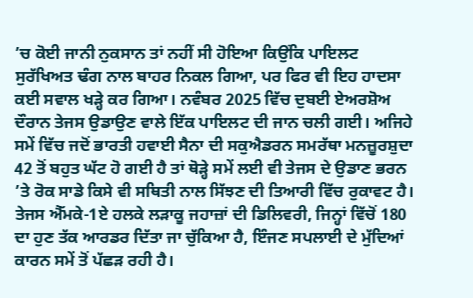’ਚ ਕੋਈ ਜਾਨੀ ਨੁਕਸਾਨ ਤਾਂ ਨਹੀਂ ਸੀ ਹੋਇਆ ਕਿਉਂਕਿ ਪਾਇਲਟ ਸੁਰੱਖਿਅਤ ਢੰਗ ਨਾਲ ਬਾਹਰ ਨਿਕਲ ਗਿਆ, ਪਰ ਫਿਰ ਵੀ ਇਹ ਹਾਦਸਾ ਕਈ ਸਵਾਲ ਖੜ੍ਹੇ ਕਰ ਗਿਆ। ਨਵੰਬਰ 2025 ਵਿੱਚ ਦੁਬਈ ਏਅਰਸ਼ੋਅ ਦੌਰਾਨ ਤੇਜਸ ਉਡਾਉਣ ਵਾਲੇ ਇੱਕ ਪਾਇਲਟ ਦੀ ਜਾਨ ਚਲੀ ਗਈ। ਅਜਿਹੇ ਸਮੇਂ ਵਿੱਚ ਜਦੋਂ ਭਾਰਤੀ ਹਵਾਈ ਸੈਨਾ ਦੀ ਸਕੁਐਡਰਨ ਸਮਰੱਥਾ ਮਨਜ਼ੂਰਸ਼ੁਦਾ 42 ਤੋਂ ਬਹੁਤ ਘੱਟ ਹੋ ਗਈ ਹੈ ਤਾਂ ਥੋੜ੍ਹੇ ਸਮੇਂ ਲਈ ਵੀ ਤੇਜਸ ਦੇ ਉਡਾਣ ਭਰਨ ’ਤੇ ਰੋਕ ਸਾਡੇ ਕਿਸੇ ਵੀ ਸਥਿਤੀ ਨਾਲ ਸਿੱਝਣ ਦੀ ਤਿਆਰੀ ਵਿੱਚ ਰੁਕਾਵਟ ਹੈ। ਤੇਜਸ ਐੱਮਕੇ-1ਏ ਹਲਕੇ ਲੜਾਕੂ ਜਹਾਜ਼ਾਂ ਦੀ ਡਿਲਿਵਰੀ, ਜਿਨ੍ਹਾਂ ਵਿੱਚੋਂ 180 ਦਾ ਹੁਣ ਤੱਕ ਆਰਡਰ ਦਿੱਤਾ ਜਾ ਚੁੱਕਿਆ ਹੈ, ਇੰਜਣ ਸਪਲਾਈ ਦੇ ਮੁੱਦਿਆਂ ਕਾਰਨ ਸਮੇਂ ਤੋਂ ਪੱਛੜ ਰਹੀ ਹੈ।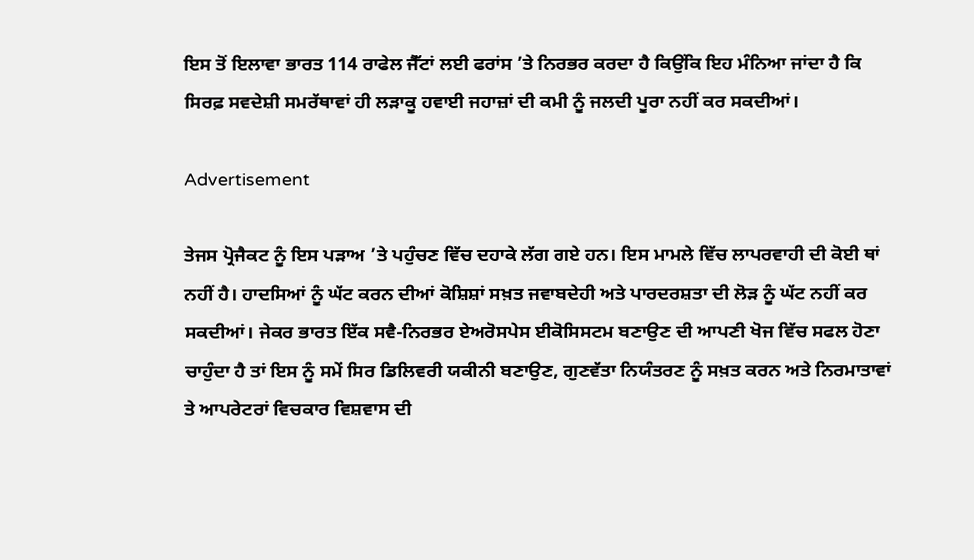ਇਸ ਤੋਂ ਇਲਾਵਾ ਭਾਰਤ 114 ਰਾਫੇਲ ਜੈੱਟਾਂ ਲਈ ਫਰਾਂਸ ’ਤੇ ਨਿਰਭਰ ਕਰਦਾ ਹੈ ਕਿਉਂਕਿ ਇਹ ਮੰਨਿਆ ਜਾਂਦਾ ਹੈ ਕਿ ਸਿਰਫ਼ ਸਵਦੇਸ਼ੀ ਸਮਰੱਥਾਵਾਂ ਹੀ ਲੜਾਕੂ ਹਵਾਈ ਜਹਾਜ਼ਾਂ ਦੀ ਕਮੀ ਨੂੰ ਜਲਦੀ ਪੂਰਾ ਨਹੀਂ ਕਰ ਸਕਦੀਆਂ।

Advertisement

ਤੇਜਸ ਪ੍ਰੋਜੈਕਟ ਨੂੰ ਇਸ ਪੜਾਅ ’ਤੇ ਪਹੁੰਚਣ ਵਿੱਚ ਦਹਾਕੇ ਲੱਗ ਗਏ ਹਨ। ਇਸ ਮਾਮਲੇ ਵਿੱਚ ਲਾਪਰਵਾਹੀ ਦੀ ਕੋਈ ਥਾਂ ਨਹੀਂ ਹੈ। ਹਾਦਸਿਆਂ ਨੂੰ ਘੱਟ ਕਰਨ ਦੀਆਂ ਕੋਸ਼ਿਸ਼ਾਂ ਸਖ਼ਤ ਜਵਾਬਦੇਹੀ ਅਤੇ ਪਾਰਦਰਸ਼ਤਾ ਦੀ ਲੋੜ ਨੂੰ ਘੱਟ ਨਹੀਂ ਕਰ ਸਕਦੀਆਂ। ਜੇਕਰ ਭਾਰਤ ਇੱਕ ਸਵੈ-ਨਿਰਭਰ ਏਅਰੋਸਪੇਸ ਈਕੋਸਿਸਟਮ ਬਣਾਉਣ ਦੀ ਆਪਣੀ ਖੋਜ ਵਿੱਚ ਸਫਲ ਹੋਣਾ ਚਾਹੁੰਦਾ ਹੈ ਤਾਂ ਇਸ ਨੂੰ ਸਮੇਂ ਸਿਰ ਡਿਲਿਵਰੀ ਯਕੀਨੀ ਬਣਾਉਣ, ਗੁਣਵੱਤਾ ਨਿਯੰਤਰਣ ਨੂੰ ਸਖ਼ਤ ਕਰਨ ਅਤੇ ਨਿਰਮਾਤਾਵਾਂ ਤੇ ਆਪਰੇਟਰਾਂ ਵਿਚਕਾਰ ਵਿਸ਼ਵਾਸ ਦੀ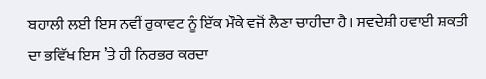ਬਹਾਲੀ ਲਈ ਇਸ ਨਵੀਂ ਰੁਕਾਵਟ ਨੂੰ ਇੱਕ ਮੌਕੇ ਵਜੋਂ ਲੈਣਾ ਚਾਹੀਦਾ ਹੈ। ਸਵਦੇਸ਼ੀ ਹਵਾਈ ਸ਼ਕਤੀ ਦਾ ਭਵਿੱਖ ਇਸ ’ਤੇ ਹੀ ਨਿਰਭਰ ਕਰਦਾ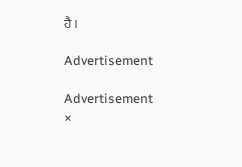ਹੈ।

Advertisement

Advertisement
×